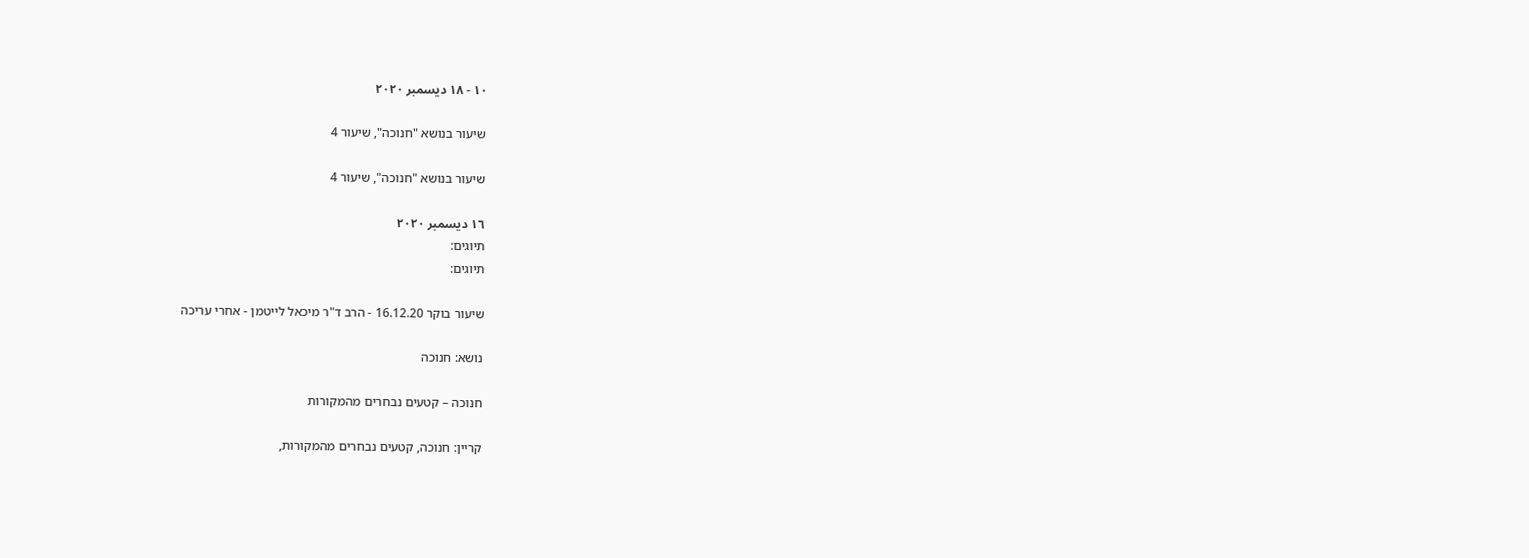١٠ - ١٨ ديسمبر ٢٠٢٠

שיעור בנושא "חנוכה", שיעור 4

שיעור בנושא "חנוכה", שיעור 4

١٦ ديسمبر ٢٠٢٠
תיוגים:
תיוגים:

שיעור בוקר 16.12.20 - הרב ד"ר מיכאל לייטמן - אחרי עריכה

נושא: חנוכה

חנוכה – קטעים נבחרים מהמקורות

קריין: חנוכה, קטעים נבחרים מהמקורות,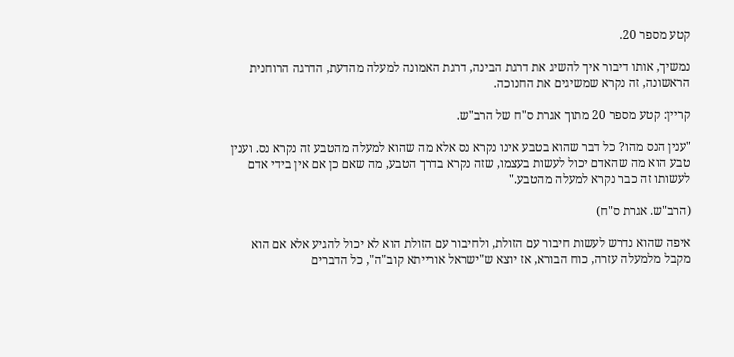קטע מספר 20.

נמשיך, אותו דיבור איך להשיג את דרגת הבינה, דרגת האמונה למעלה מהדעת, הדרגה הרוחנית הראשונה, זה נקרא שמשיגים את החנוכה.

קריין: קטע מספר 20 מתוך אגרת ס"ח של הרב"ש.

"ענין הנס מהו? כל דבר שהוא בטבע אינו נקרא נס אלא מה שהוא למעלה מהטבע זה נקרא נס. וענין טבע הוא מה שהאדם יכול לעשות בעצמו, שזה נקרא בדרך הטבע, מה שאם כן אם אין בידי אדם לעשותו זה כבר נקרא למעלה מהטבע."

(הרב"ש. אגרת ס"ח)

איפה שהוא נדרש לעשות חיבור עם הזולת, ולחיבור עם הזולת הוא לא יכול להגיע אלא אם הוא מקבל מלמעלה עזרה, כוח הבורא, אז יוצא ש"ישראל אורייתא קוב"ה", כל הדברים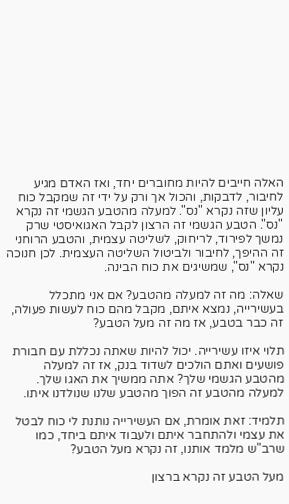האלה חייבים להיות מחוברים יחד, ואז האדם מגיע לחיבור, לדבקות, והכול אך ורק על ידי זה שמקבל כוח עליון שזה נקרא "נס". למעלה מהטבע הגשמי זה נקרא "נס". הטבע הגשמי זה הרצון לקבל האגואיסטי שרק נמשך לפירוד, לריחוק, לשליטה עצמית, והטבע הרוחני זה ההיפך, לחיבור ולביטול השליטה העצמית. לכן חנוכה נקרא "נס", שמשיגים את כוח הבינה.

שאלה: מה זה למעלה מהטבע? אם אני מתכלל בעשירייה, נמצא איתם, מקבל מהם כוח לעשות פעולה, זה כבר בטבע, אז מה זה מעל הטבע?

תלוי איזו עשירייה. יכול להיות שאתה נכללת עם חבורת פושעים ואתם הולכים לשדוד בנק, אז זה למעלה מהטבע הגשמי שלך? אתה ממשיך את האגו שלך. למעלה מהטבע זה הפוך מהטבע שלנו שנולדנו איתו.

תלמיד: זאת אומרת, אם העשירייה נותנת לי כוח לבטל את עצמי ולהתחבר איתם ולעבוד איתם ביחד, כמו שרב"ש מלמד אותנו, זה נקרא מעל הטבע?

מעל הטבע זה נקרא ברצון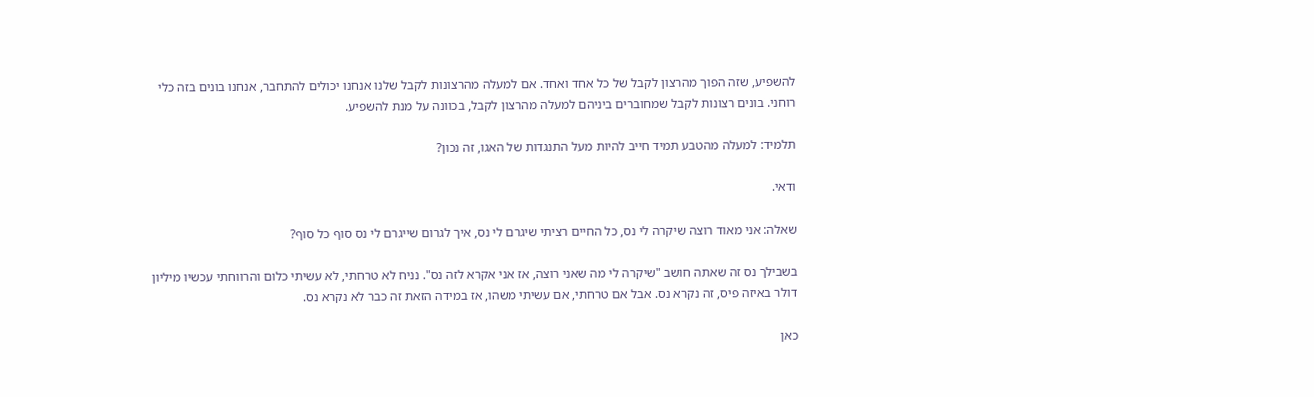להשפיע, שזה הפוך מהרצון לקבל של כל אחד ואחד. אם למעלה מהרצונות לקבל שלנו אנחנו יכולים להתחבר, אנחנו בונים בזה כלי רוחני. בונים רצונות לקבל שמחוברים ביניהם למעלה מהרצון לקבל, בכוונה על מנת להשפיע.

תלמיד: למעלה מהטבע תמיד חייב להיות מעל התנגדות של האגו, זה נכון?

ודאי.

שאלה: אני מאוד רוצה שיקרה לי נס, כל החיים רציתי שיגרם לי נס, איך לגרום שייגרם לי נס סוף כל סוף?

בשבילך נס זה שאתה חושב "שיקרה לי מה שאני רוצה, אז אני אקרא לזה נס". נניח לא טרחתי, לא עשיתי כלום והרווחתי עכשיו מיליון דולר באיזה פיס, זה נקרא נס. אבל אם טרחתי, אם עשיתי משהו, אז במידה הזאת זה כבר לא נקרא נס.

כאן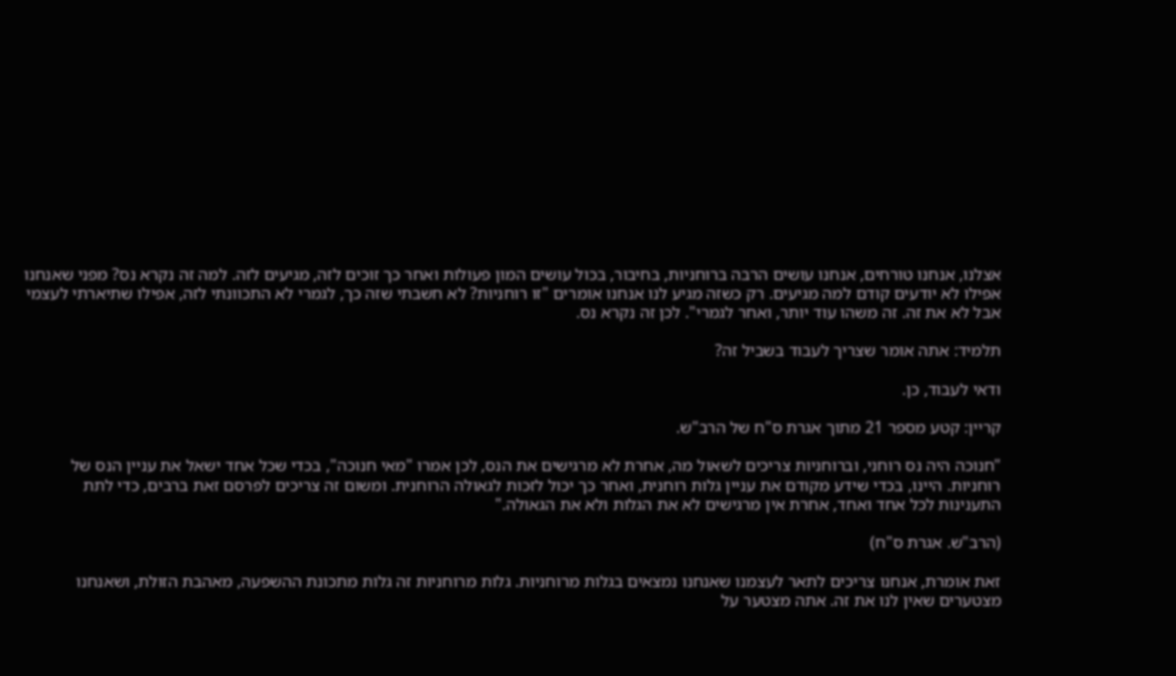אצלנו, אנחנו טורחים, אנחנו עושים הרבה ברוחניות, בחיבור, בכול עושים המון פעולות ואחר כך זוכים לזה, מגיעים לזה. למה זה נקרא נס? מפני שאנחנו אפילו לא יודעים קודם למה מגיעים. רק כשזה מגיע לנו אנחנו אומרים "זו רוחניות? לא חשבתי שזה כך, לגמרי לא התכוונתי לזה, אפילו שתיארתי לעצמי אבל לא את זה. זה משהו עוד יותר, ואחר לגמרי". לכן זה נקרא נס.

תלמיד: אתה אומר שצריך לעבוד בשביל זה?

ודאי לעבוד, כן.

קריין: קטע מספר 21 מתוך אגרת ס"ח של הרב"ש.

"חנוכה היה נס רוחני, וברוחניות צריכים לשאול מה, אחרת לא מרגישים את הנס, לכן אמרו "מאי חנוכה", בכדי שכל אחד ישאל את עניין הנס של רוחניות. היינו, בכדי שידע מקודם את עניין גלות רוחנית, ואחר כך יכול לזכות לגאולה הרוחנית. ומשום זה צריכים לפרסם זאת ברבים, כדי לתת התענינות לכל אחד ואחד, אחרת אין מרגישים לא את הגלות ולא את הגאולה."

(הרב"ש. אגרת ס"ח)

זאת אומרת, אנחנו צריכים לתאר לעצמנו שאנחנו נמצאים בגלות מרוחניות. גלות מרוחניות זה גלות מתכונת ההשפעה, מאהבת הזולת, ושאנחנו מצטערים שאין לנו את זה. אתה מצטער על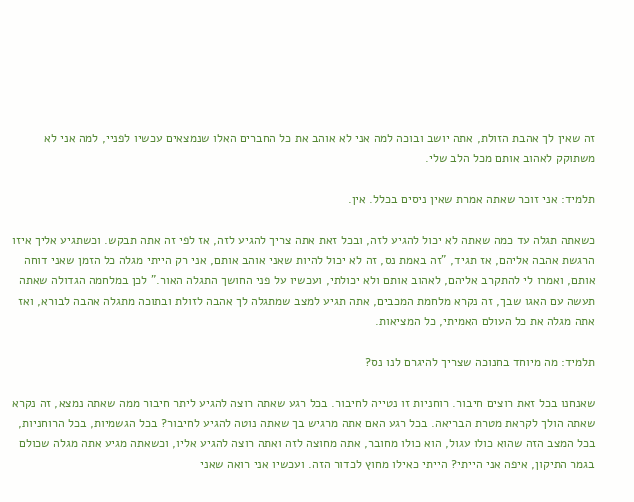זה שאין לך אהבת הזולת, אתה יושב ובוכה למה אני לא אוהב את כל החברים האלו שנמצאים עכשיו לפניי, למה אני לא משתוקק לאהוב אותם מכל הלב שלי.

תלמיד: אני זוכר שאתה אמרת שאין ניסים בכלל. אין.

כשאתה תגלה עד כמה שאתה לא יכול להגיע לזה, ובכל זאת אתה צריך להגיע לזה, אז לפי זה אתה תבקש. וכשתגיע אליך איזו הרגשת אהבה אליהם, אז תגיד, "זה באמת נס, זה לא יכול להיות שאני אוהב אותם, אני רק הייתי מגלה כל הזמן שאני דוחה אותם, ואמרו לי להתקרב אליהם, לאהוב אותם ולא יכולתי, ועכשיו על פני החושך התגלה האור." לכן במלחמה הגדולה שאתה תעשה עם האגו שבך, זה נקרא מלחמת המכבים, אתה תגיע למצב שמתגלה לך אהבה לזולת ובתוכה מתגלה אהבה לבורא, ואז אתה מגלה את כל העולם האמיתי, כל המציאות.

תלמיד: מה מיוחד בחנוכה שצריך להיגרם לנו נס?

שאנחנו בכל זאת רוצים חיבור. רוחניות זו נטייה לחיבור. בכל רגע שאתה רוצה להגיע ליתר חיבור ממה שאתה נמצא, זה נקרא שאתה הולך לקראת מטרת הבריאה. בכל רגע האם אתה מרגיש בך שאתה נוטה להגיע לחיבור? בכל הגשמיות, בכל הרוחניות, בכל המצב הזה שהוא כולו עגול, הוא כולו מחובר, אתה מחוצה לזה ואתה רוצה להגיע אליו, וכשאתה מגיע אתה מגלה שכולם בגמר התיקון, איפה אני הייתי? הייתי כאילו מחוץ לכדור הזה. ועכשיו אני רואה שאני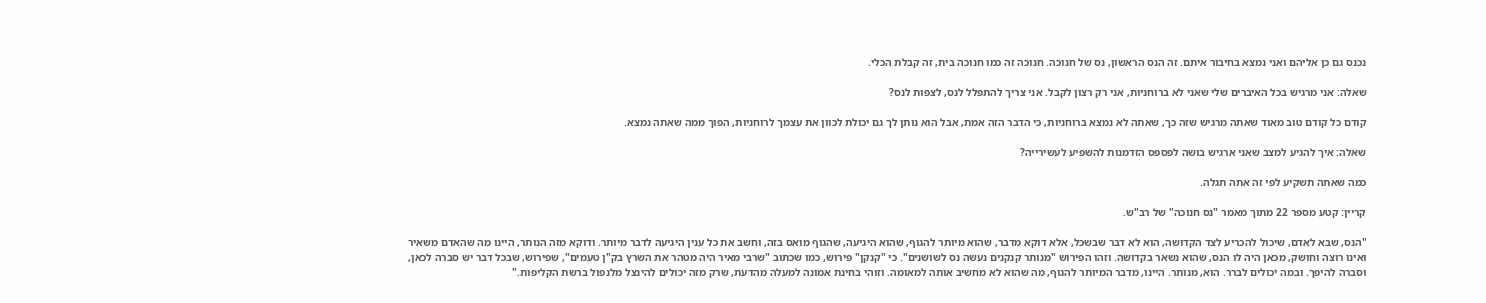נכנס גם כן אליהם ואני נמצא בחיבור איתם. זה הנס הראשון, נס של חנוכה. חנוכה זה כמו חנוכה בית, זה קבלת הכלי.

שאלה: אני מרגיש בכל האיברים שלי שאני לא ברוחניות, אני רק רצון לקבל. אני צריך להתפלל לנס, לצפות לנס?

קודם כל קודם טוב מאוד שאתה מרגיש שזה כך, שאתה לא נמצא ברוחניות, כי הדבר הזה אמת, אבל הוא נותן לך גם יכולת לכוון את עצמך לרוחניות, הפוך ממה שאתה נמצא.

שאלה: איך להגיע למצב שאני ארגיש בושה לפספס הזדמנות להשפיע לעשירייה?

כמה שאתה תשקיע לפי זה אתה תגלה.

קריין: קטע מספר 22 מתוך מאמר "נס חנוכה" של רב"ש.

"הנס, שבא לאדם, שיכול להכריע לצד הקדושה, הוא לא דבר שבשכל, אלא דוקא מדבר, שהוא מיותר להגוף, שהוא היגיעה, שהגוף מואס בזה, וחשב את כל ענין היגיעה לדבר מיותר. ודוקא מזה הנותר, היינו מה שהאדם משאיר ואינו רוצה וחושק, מכאן היה לו הנס, שהוא נשאר בקדושה. וזהו הפירוש "מנותר קנקנים נעשה נס לשושנים". כי "קנקן" פירוש, כמו שכתוב "שרבי מאיר היה מטהר את השרץ בק"ן טעמים", שפירוש, שבכל דבר יש סברה לכאן, וסברה להיפך. ובמה יכולים לברר. הוא, מנותר. היינו, מדבר המיותר להגוף, מה שהוא לא מחשיב אותה למאומה. וזוהי בחינת אמונה למעלה מהדעת, שרק מזה יכולים להינצל מלנפול ברשת הקליפות."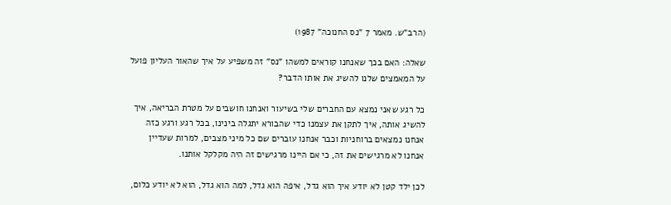(הרב"ש. מאמר 7 "נס החנוכה" 1987)

שאלה: האם בכך שאנחנו קוראים למשהו "נס" זה משפיע על איך שהאור העליון פועל על המאמצים שלנו להשיג את אותו הדבר?

כל רגע שאני נמצא עם החברים שלי בשיעור ואנחנו חושבים על מטרת הבריאה, איך להשיג אותה, איך לתקן את עצמנו כדי שהבורא יתגלה בינינו, בכל רגע ורגע כזה אנחנו נמצאים ברוחניות וכבר אנחנו עוברים שם כל מיני מצבים, למרות שעדיין אנחנו לא מרגישים את זה, כי אם היינו מרגישים זה היה מקלקל אותנו.

לכן ילד קטן לא יודע איך הוא גדל, איפה הוא גדל, למה הוא גדל, הוא לא יודע כלום,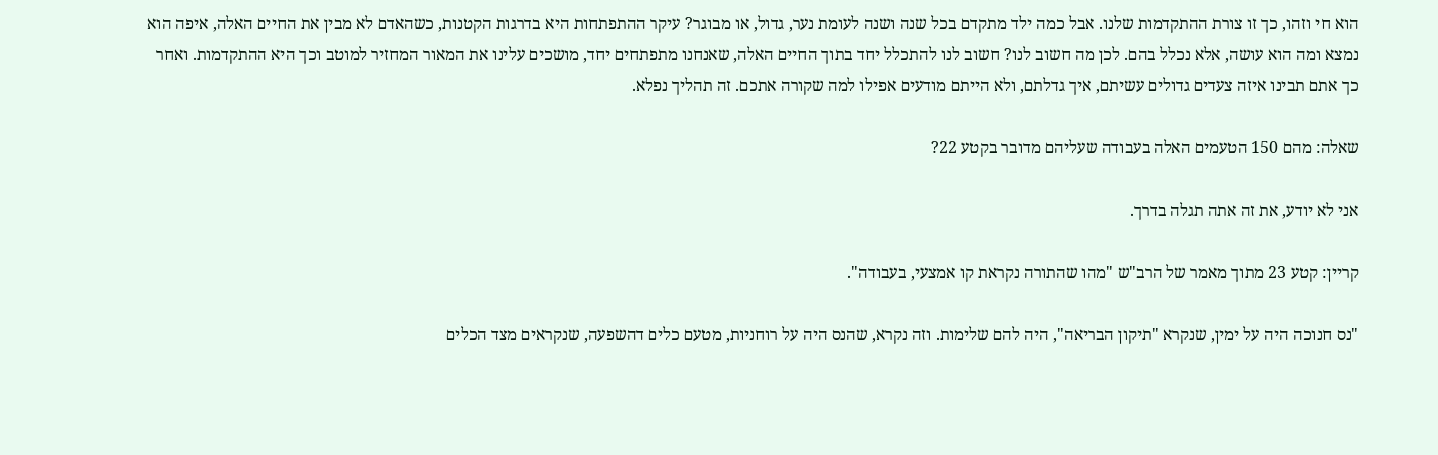הוא חי וזהו, כך זו צורת ההתקדמות שלנו. אבל כמה ילד מתקדם בכל שנה ושנה לעומת נער, גדול, או מבוגר? עיקר ההתפתחות היא בדרגות הקטנות, כשהאדם לא מבין את החיים האלה, איפה הוא נמצא ומה הוא עושה, אלא נכלל בהם. לכן מה חשוב לנו? חשוב לנו להתכלל יחד בתוך החיים האלה, שאנחנו מתפתחים יחד, מושכים עלינו את המאור המחזיר למוטב וכך היא ההתקדמות. ואחר כך אתם תבינו איזה צעדים גדולים עשיתם, איך גדלתם, ולא הייתם מודעים אפילו למה שקורה אתכם. זה תהליך נפלא.

שאלה: מהם 150 הטעמים האלה בעבודה שעליהם מדובר בקטע 22?

אני לא יודע, את זה אתה תגלה בדרך.

קריין: קטע 23 מתוך מאמר של הרב"ש "מהו שהתורה נקראת קו אמצעי, בעבודה".

"נס חנוכה היה על ימין, שנקרא "תיקון הבריאה", היה להם שלימות. וזה נקרא, שהנס היה על רוחניות, מטעם כלים דהשפעה, שנקראים מצד הכלים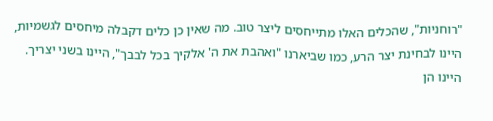"רוחניות", שהכלים האלו מתייחסים ליצר טוב. מה שאין כן כלים דקבלה מיחסים לגשמיות, היינו לבחינת יצר הרע, כמו שביארנו "ואהבת את ה' אלקיך בכל לבבך", היינו בשני יצריך. היינו הן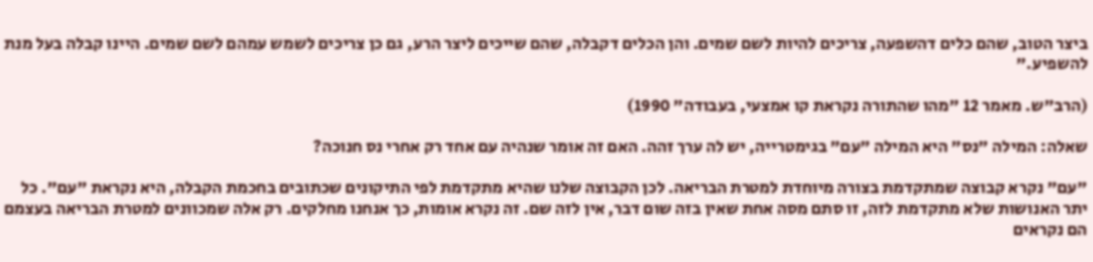ביצר הטוב, שהם כלים דהשפעה, צריכים להיות לשם שמים. והן הכלים דקבלה, שהם שייכים ליצר הרע, גם כן צריכים לשמש עמהם לשם שמים. היינו קבלה בעל מנת להשפיע."

(הרב"ש. מאמר 12 "מהו שהתורה נקראת קו אמצעי, בעבודה" 1990)

שאלה: המילה "נס" היא המילה "עם" בגימטרייה, יש לה ערך זהה. האם זה אומר שנהיה עם אחד רק אחרי נס חנוכה?

"עם" נקרא קבוצה שמתקדמת בצורה מיוחדת למטרת הבריאה. לכן הקבוצה שלנו שהיא מתקדמת לפי התיקונים שכתובים בחכמת הקבלה, היא נקראת "עם". כל יתר האנושות שלא מתקדמת לזה, זו סתם מסה אחת שאין בזה שום דבר, אין לזה שם. זה נקרא אומות, כך אנחנו מחלקים. רק אלה שמכוונים למטרת הבריאה בעצמם הם נקראים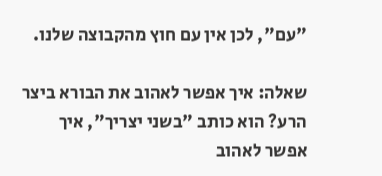"עם", לכן אין עם חוץ מהקבוצה שלנו.

שאלה: איך אפשר לאהוב את הבורא ביצר הרע? הוא כותב "בשני יצריך", איך אפשר לאהוב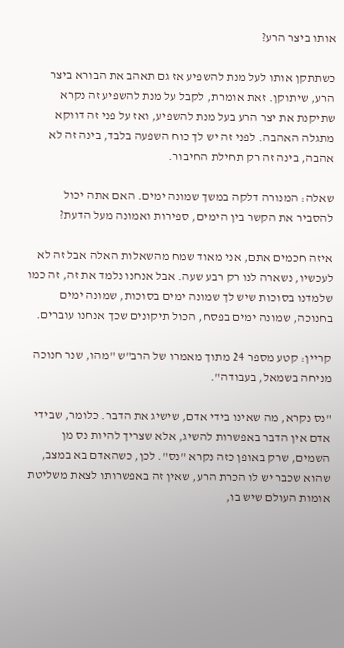אותו ביצר הרע?

כשתתקן אותו לעל מנת להשפיע אז גם תאהב את הבורא ביצר הרע, שיתוקן. זאת אומרת, לקבל על מנת להשפיע זה נקרא שתיקנת את יצר הרע בעל מנת להשפיע, ואז על פני זה דווקא מתגלה האהבה. לפני זה יש לך כוח השפעה בלבד, בינה זה לא אהבה, בינה זה רק תחילת החיבור.

שאלה: המנורה דלקה במשך שמונה ימים. האם אתה יכול להסביר את הקשר בין הימים, ספירות ואמונה מעל הדעת?

איזה חכמים אתם, אני מאוד שמח מהשאלות האלה אבל זה לא לעכשיו, נשארה לנו רק רבע שעה. אבל אנחנו נלמד את זה, זה כמו שלמדנו בסוכות שיש לך שמונה ימים בסוכות, שמונה ימים בחנוכה, שמונה ימים בפסח, הכול תיקונים שכך אנחנו עוברים.

קריין: קטע מספר 24 מתוך מאמרו של הרב"ש "מהו, שנר חנוכה מניחה בשמאל, בעבודה".

"נס נקרא, מה שאינו בידי אדם, שישיג את הדבר. כלומר, שבידי אדם אין הדבר באפשרות להשיג, אלא שצריך להיות נס מן השמים, שרק באופן כזה נקרא "נס". לכן, כשהאדם בא במצב, שהוא שכבר יש לו הכרת הרע, שאין זה באפשרותו לצאת משליטת אומות העולם שיש בו,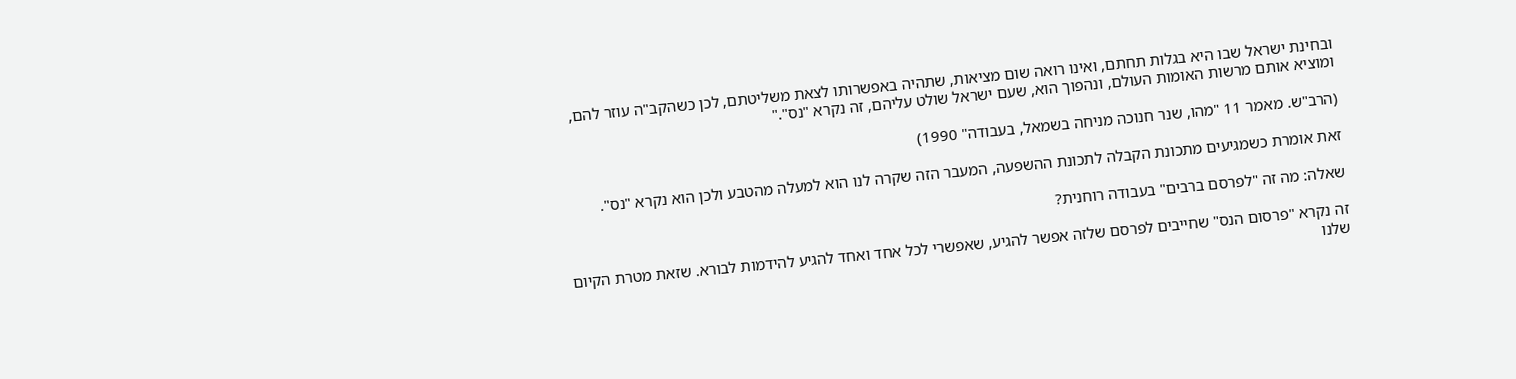ובחינת ישראל שבו היא בגלות תחתם, ואינו רואה שום מציאות, שתהיה באפשרותו לצאת משליטתם, לכן כשהקב"ה עוזר להם, ומוציא אותם מרשות האומות העולם, ונהפוך הוא, שעם ישראל שולט עליהם, זה נקרא "נס"."

(הרב"ש. מאמר 11 "מהו, שנר חנוכה מניחה בשמאל, בעבודה" 1990)

זאת אומרת כשמגיעים מתכונת הקבלה לתכונת ההשפעה, המעבר הזה שקרה לנו הוא למעלה מהטבע ולכן הוא נקרא "נס".

שאלה: מה זה "לפרסם ברבים" בעבודה רוחנית?

זה נקרא "פרסום הנס" שחייבים לפרסם שלזה אפשר להגיע, שאפשרי לכל אחד ואחד להגיע להידמות לבורא. שזאת מטרת הקיום שלנו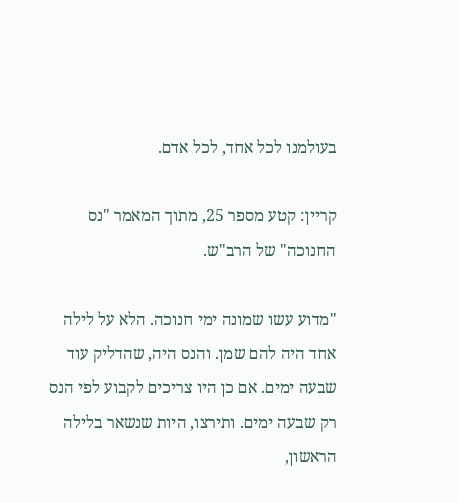בעולמנו לכל אחד, לכל אדם.

קריין: קטע מספר 25, מתוך המאמר "נס החנוכה" של הרב"ש.

"מדוע עשו שמונה ימי חנוכה. הלא על לילה אחד היה להם שמן. והנס היה, שהדליק עוד שבעה ימים. אם כן היו צריכים לקבוע לפי הנס רק שבעה ימים. ותירצו, היות שנשאר בלילה הראשון,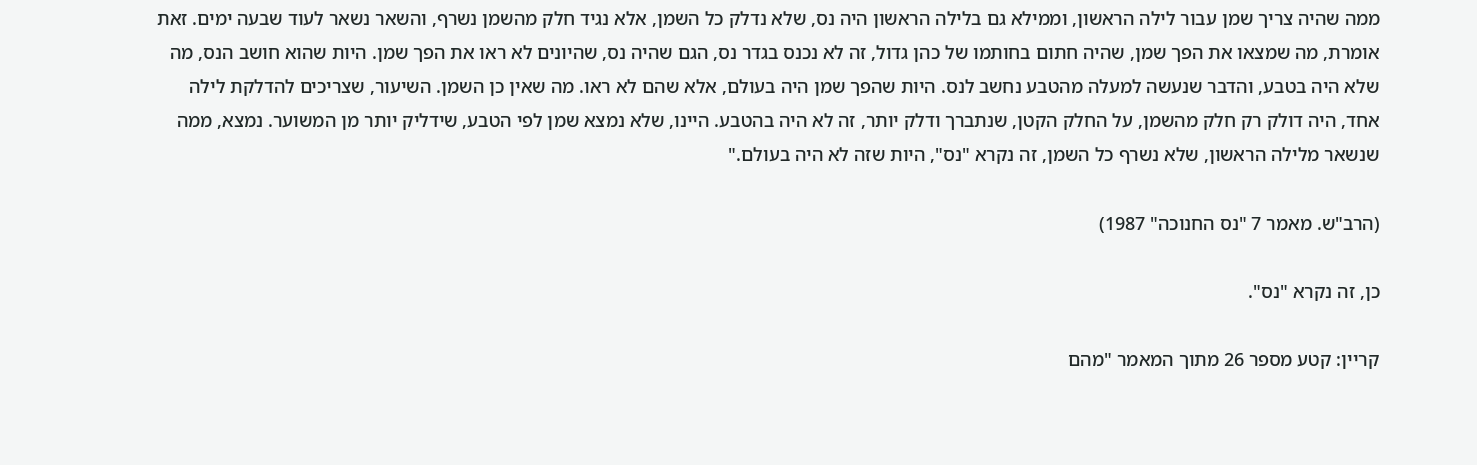ממה שהיה צריך שמן עבור לילה הראשון, וממילא גם בלילה הראשון היה נס, שלא נדלק כל השמן, אלא נגיד חלק מהשמן נשרף, והשאר נשאר לעוד שבעה ימים. זאת אומרת, מה שמצאו את הפך שמן, שהיה חתום בחותמו של כהן גדול, זה לא נכנס בגדר נס, הגם שהיה נס, שהיונים לא ראו את הפך שמן. היות שהוא חושב הנס, מה שלא היה בטבע, והדבר שנעשה למעלה מהטבע נחשב לנס. היות שהפך שמן היה בעולם, אלא שהם לא ראו. מה שאין כן השמן. השיעור, שצריכים להדלקת לילה אחד, היה דולק רק חלק מהשמן, על החלק הקטן, שנתברך ודלק יותר, זה לא היה בהטבע. היינו, שלא נמצא שמן לפי הטבע, שידליק יותר מן המשוער. נמצא, ממה שנשאר מלילה הראשון, שלא נשרף כל השמן, זה נקרא "נס", היות שזה לא היה בעולם."

(הרב"ש. מאמר 7 "נס החנוכה" 1987)

כן, זה נקרא "נס".

קריין: קטע מספר 26 מתוך המאמר "מהם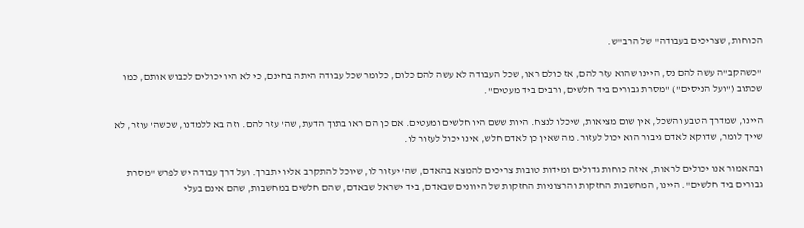הכוחות, שצריכים בעבודה" של הרב"ש.

"כשהקב"ה עשה להם נס, היינו שהוא עזר להם, אז כולם ראו, שכל העבודה לא עשה להם כלום, כלומר שכל עבודה היתה בחינם, כי לא היו יכולים לכבוש אותם, כמו שכתוב ("ועל הניסים") "מסרת גבורים ביד חלשים, ורבים ביד מעטים".

היינו, שמדרך הטבע והשכל, אין שום מציאות, שיכלו לנצח. היות ששם היו חלשים ומעטים. אם כן הם ראו בתוך הדעת, שה' עזר להם. וזה בא ללמדנו, שכשה' עוזר, לא שייך לומר, שדוקא לאדם גיבור הוא יכול לעזור. מה שאין כן לאדם חלש, אינו יכול לעזור לו.

ובהאמור אנו יכולים לראות, איזה כוחות גדולים ומידות טובות צריכים להמצא בהאדם, שה' יעזור לו, שיוכל להתקרב אליו יתברך. ועל דרך עבודה יש לפרש "מסרת גבורים ביד חלשים". היינו, המחשבות החזקות והרצוניות החזקות של היוונים שבאדם, ביד ישראל שבאדם, שהם חלשים במחשבות, שהם אינם בעלי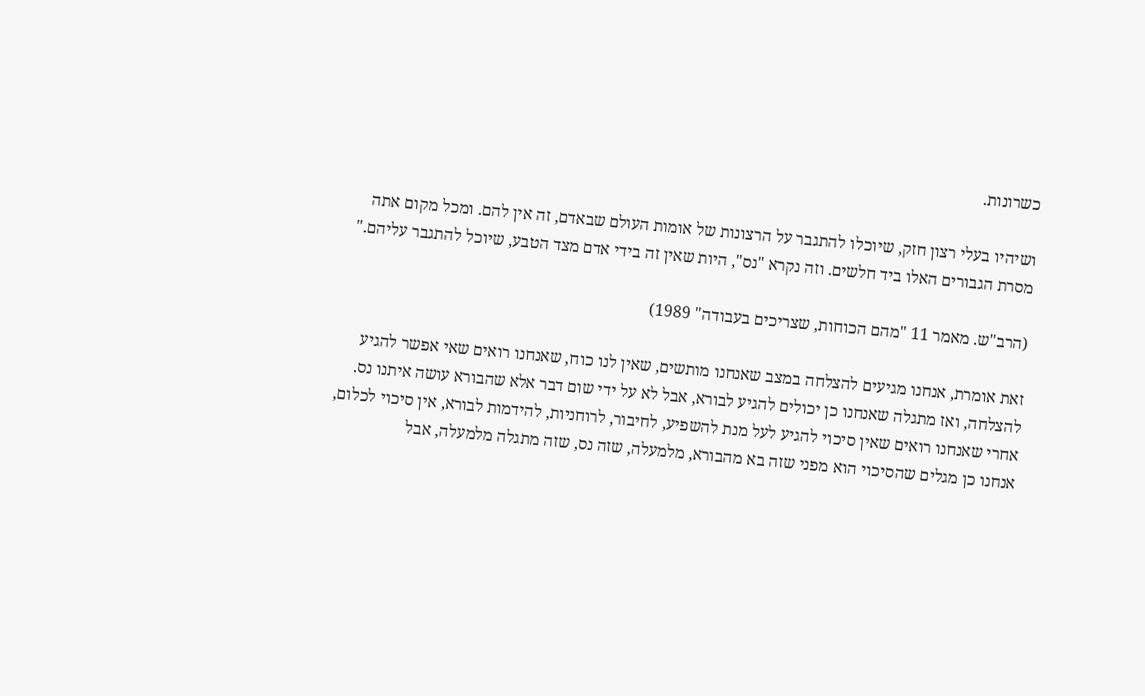כשרונות.

ושיהיו בעלי רצון חזק, שיוכלו להתגבר על הרצונות של אומות העולם שבאדם, זה אין להם. ומכל מקום אתה מסרת הגבורים האלו ביד חלשים. וזה נקרא "נס", היות שאין זה בידי אדם מצד הטבע, שיוכל להתגבר עליהם."

(הרב"ש. מאמר 11 "מהם הכוחות, שצריכים בעבודה" 1989)

זאת אומרת, אנחנו מגיעים להצלחה במצב שאנחנו מותשים, שאין לנו כוח, שאנחנו רואים שאי אפשר להגיע להצלחה, ואז מתגלה שאנחנו כן יכולים להגיע לבורא, אבל לא על ידי שום דבר אלא שהבורא עושה איתנו נס. אחרי שאנחנו רואים שאין סיכוי להגיע לעל מנת להשפיע, לחיבור, לרוחניות, להידמות לבורא, אין סיכוי לכלום, אנחנו כן מגלים שהסיכוי הוא מפני שזה בא מהבורא, מלמעלה, שזה נס, שזה מתגלה מלמעלה, אבל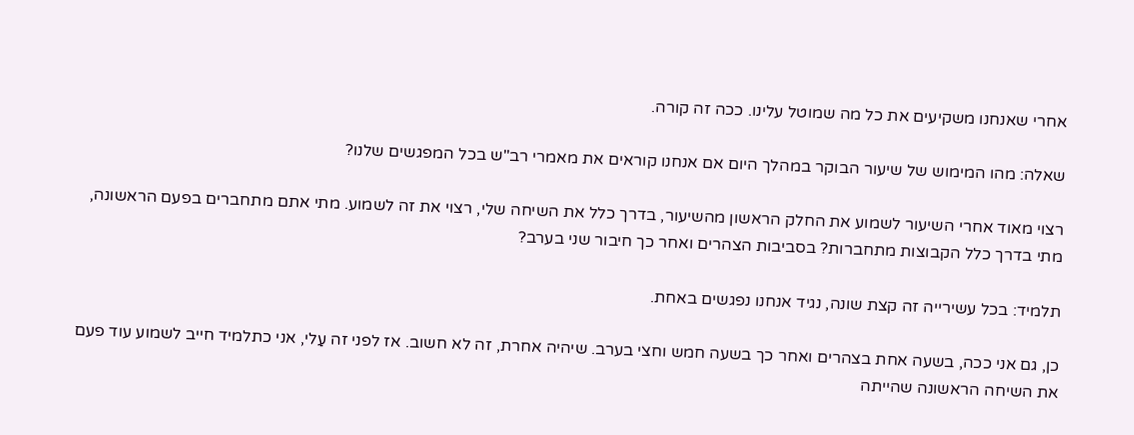אחרי שאנחנו משקיעים את כל מה שמוטל עלינו. ככה זה קורה.

שאלה: מהו המימוש של שיעור הבוקר במהלך היום אם אנחנו קוראים את מאמרי רב"ש בכל המפגשים שלנו?

רצוי מאוד אחרי השיעור לשמוע את החלק הראשון מהשיעור, בדרך כלל את השיחה שלי, רצוי את זה לשמוע. מתי אתם מתחברים בפעם הראשונה, מתי בדרך כלל הקבוצות מתחברות? בסביבות הצהרים ואחר כך חיבור שני בערב?

תלמיד: בכל עשירייה זה קצת שונה, נגיד אנחנו נפגשים באחת.

כן, גם אני ככה, בשעה אחת בצהרים ואחר כך בשעה חמש וחצי בערב. שיהיה אחרת, זה לא חשוב. אז לפני זה עַלי, אני כתלמיד חייב לשמוע עוד פעם את השיחה הראשונה שהייתה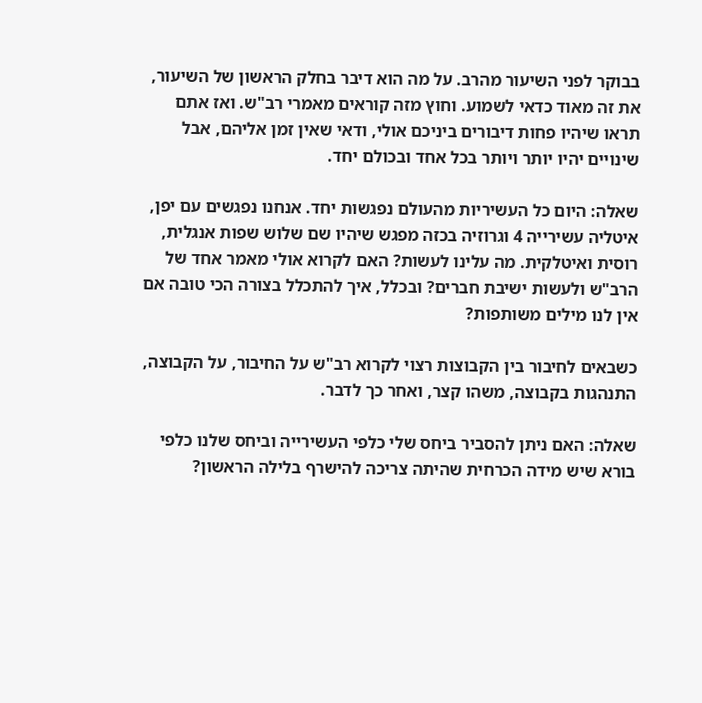בבוקר לפני השיעור מהרב. על מה הוא דיבר בחלק הראשון של השיעור, את זה מאוד כדאי לשמוע. וחוץ מזה קוראים מאמרי רב"ש. ואז אתם תראו שיהיו פחות דיבורים ביניכם אולי, ודאי שאין זמן אליהם, אבל שינויים יהיו יותר ויותר בכל אחד ובכולם יחד.

שאלה: היום כל העשיריות מהעולם נפגשות יחד. אנחנו נפגשים עם יפן, איטליה עשירייה 4 וגרוזיה בכזה מפגש שיהיו שם שלוש שפות אנגלית, רוסית ואיטלקית. מה עלינו לעשות? האם לקרוא אולי מאמר אחד של הרב"ש ולעשות ישיבת חברים? ובכלל, איך להתכלל בצורה הכי טובה אם אין לנו מילים משותפות?

כשבאים לחיבור בין הקבוצות רצוי לקרוא רב"ש על החיבור, על הקבוצה, התנהגות בקבוצה, משהו קצר, ואחר כך לדבר.

שאלה: האם ניתן להסביר ביחס שלי כלפי העשירייה וביחס שלנו כלפי בורא שיש מידה הכרחית שהיתה צריכה להישרף בלילה הראשון?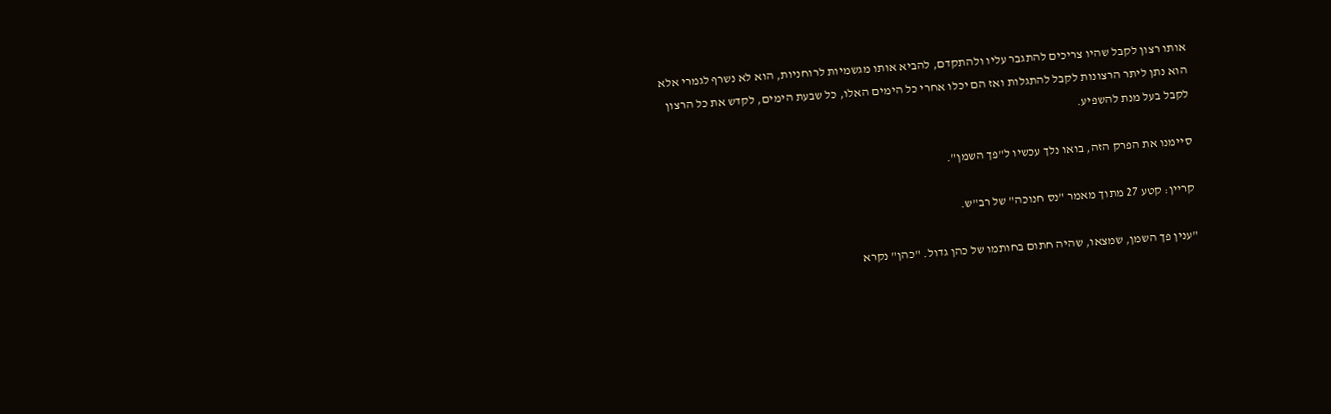אותו רצון לקבל שהיו צריכים להתגבר עליו ולהתקדם, להביא אותו מגשמיות לרוחניות, הוא לא נשרף לגמרי אלא הוא נתן ליתר הרצונות לקבל להתגלות ואז הם יכלו אחרי כל הימים האלו, כל שבעת הימים, לקדש את כל הרצון לקבל בעל מנת להשפיע.

סיימנו את הפרק הזה, בואו נלך עכשיו ל"פך השמן".

קריין: קטע 27 מתוך מאמר "נס חנוכה" של רב"ש.

"ענין פך השמן, שמצאו, שהיה חתום בחותמו של כהן גדול. "כהן" נקרא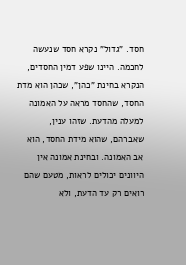חסד. "גדול" נקרא חסד שנעשה לחכמה. היינו שפע דמין החסדים, הנקרא בחינת "כהן", שכהן הוא מדת החסד, שהחסד מראה על האמונה למעלה מהדעת. שזהו ענין, שאברהם, שהוא מידת החסד, הוא אב האמונה. ובחינת אמונה אין היוונים יכולים לראות, מטעם שהם רואים רק עד הדעת, ולא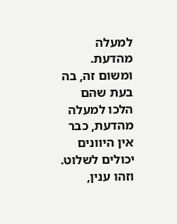למעלה מהדעת. ומשום זה, בה בעת שהם הלכו למעלה מהדעת, כבר אין היוונים יכולים לשלוט. וזהו ענין,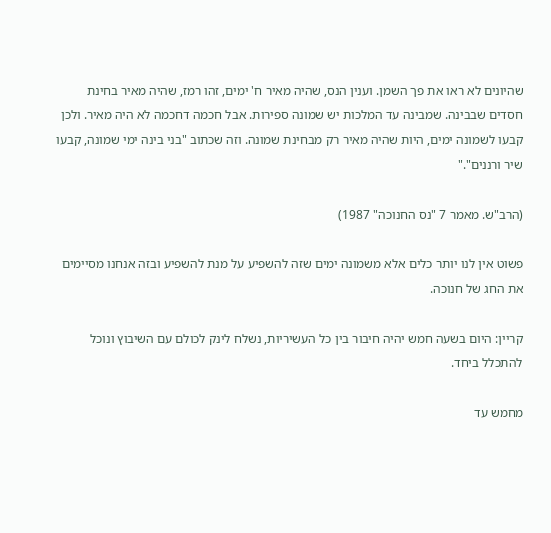שהיונים לא ראו את פך השמן. וענין הנס, שהיה מאיר ח' ימים, זהו רמז, שהיה מאיר בחינת חסדים שבבינה. שמבינה עד המלכות יש שמונה ספירות. אבל חכמה דחכמה לא היה מאיר. ולכן קבעו לשמונה ימים, היות שהיה מאיר רק מבחינת שמונה. וזה שכתוב "בני בינה ימי שמונה, קבעו שיר ורננים"."

(הרב"ש. מאמר 7 "נס החנוכה" 1987)

פשוט אין לנו יותר כלים אלא משמונה ימים שזה להשפיע על מנת להשפיע ובזה אנחנו מסיימים את החג של חנוכה.

קריין: היום בשעה חמש יהיה חיבור בין כל העשיריות, נשלח לינק לכולם עם השיבוץ ונוכל להתכלל ביחד.

מחמש עד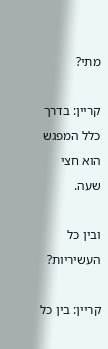מתי?

קריין: בדרך כלל המפגש הוא חצי שעה.

ובין כל העשיריות?

קריין: בין כל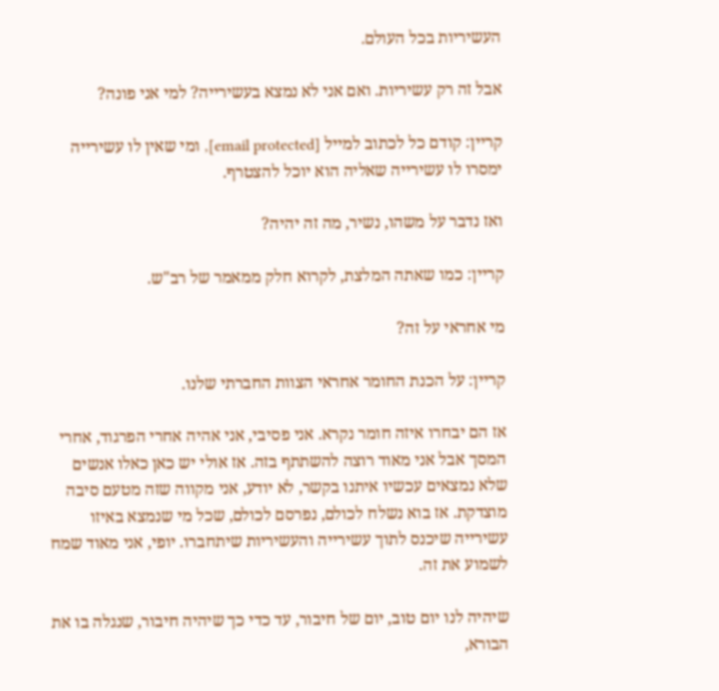העשיריות בכל העולם.

אבל זה רק עשיריות. ואם אני לא נמצא בעשירייה? למי אני פונה?

קריין: קודם כל לכתוב למייל [email protected], ומי שאין לו עשירייה ימסרו לו עשירייה שאליה הוא יוכל להצטרף.

ואז נדבר על משהו, נשיר, מה זה יהיה?

קריין: כמו שאתה המלצת, לקרוא חלק ממאמר של רב"ש.

מי אחראי על זה?

קריין: על הכנת החומר אחראי הצוות החברתי שלנו.

אז הם יבחרו איזה חומר נקרא. אני פסיבי, אני אהיה אחרי הפרגוד, אחרי המסך אבל אני מאוד רוצה להשתתף בזה. אז אולי יש כאן כאלו אנשים שלא נמצאים עכשיו איתנו בקשר, לא יודע, אני מקווה שזה מטעם סיבה מוצדקת. אז בוא נשלח לכולם, נפרסם לכולם, שכל מי שנמצא באיזו עשירייה שיכנס לתוך עשירייה והעשיריות שיתחברו. יופי, אני מאוד שמח לשמוע את זה.

שיהיה לנו יום טוב, יום של חיבור, עד כדי כך שיהיה חיבור, שנגלה בו את הבורא,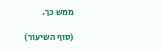ממש כך.

(סוף השיעור)